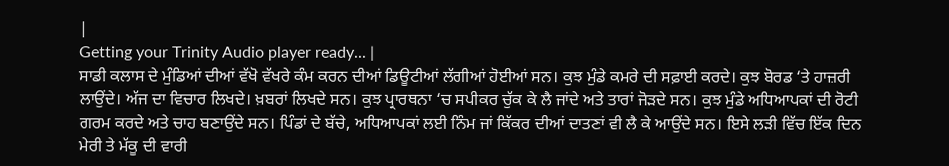|
Getting your Trinity Audio player ready... |
ਸਾਡੀ ਕਲਾਸ ਦੇ ਮੁੰਡਿਆਂ ਦੀਆਂ ਵੱਖੋ ਵੱਖਰੇ ਕੰਮ ਕਰਨ ਦੀਆਂ ਡਿਊਟੀਆਂ ਲੱਗੀਆਂ ਹੋਈਆਂ ਸਨ। ਕੁਝ ਮੁੰਡੇ ਕਮਰੇ ਦੀ ਸਫ਼ਾਈ ਕਰਦੇ। ਕੁਝ ਬੋਰਡ ‘ਤੇ ਹਾਜ਼ਰੀ ਲਾਉਂਦੇ। ਅੱਜ ਦਾ ਵਿਚਾਰ ਲਿਖਦੇ। ਖ਼ਬਰਾਂ ਲਿਖਦੇ ਸਨ। ਕੁਝ ਪ੍ਰਾਰਥਨਾ ‘ਚ ਸਪੀਕਰ ਚੁੱਕ ਕੇ ਲੈ ਜਾਂਦੇ ਅਤੇ ਤਾਰਾਂ ਜੋੜਦੇ ਸਨ। ਕੁਝ ਮੁੰਡੇ ਅਧਿਆਪਕਾਂ ਦੀ ਰੋਟੀ ਗਰਮ ਕਰਦੇ ਅਤੇ ਚਾਹ ਬਣਾਉਂਦੇ ਸਨ। ਪਿੰਡਾਂ ਦੇ ਬੱਚੇ, ਅਧਿਆਪਕਾਂ ਲਈ ਨਿੰਮ ਜਾਂ ਕਿੱਕਰ ਦੀਆਂ ਦਾਤਣਾਂ ਵੀ ਲੈ ਕੇ ਆਉਂਦੇ ਸਨ। ਇਸੇ ਲੜੀ ਵਿੱਚ ਇੱਕ ਦਿਨ ਮੇਰੀ ਤੇ ਮੱਕੂ ਦੀ ਵਾਰੀ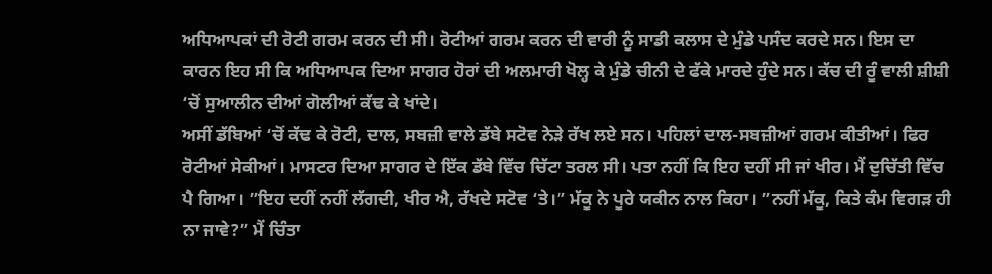ਅਧਿਆਪਕਾਂ ਦੀ ਰੋਟੀ ਗਰਮ ਕਰਨ ਦੀ ਸੀ। ਰੋਟੀਆਂ ਗਰਮ ਕਰਨ ਦੀ ਵਾਰੀ ਨੂੰ ਸਾਡੀ ਕਲਾਸ ਦੇ ਮੁੰਡੇ ਪਸੰਦ ਕਰਦੇ ਸਨ। ਇਸ ਦਾ ਕਾਰਨ ਇਹ ਸੀ ਕਿ ਅਧਿਆਪਕ ਦਿਆ ਸਾਗਰ ਹੋਰਾਂ ਦੀ ਅਲਮਾਰੀ ਖੋਲ੍ਹ ਕੇ ਮੁੰਡੇ ਚੀਨੀ ਦੇ ਫੱਕੇ ਮਾਰਦੇ ਹੁੰਦੇ ਸਨ। ਕੱਚ ਦੀ ਰੂੰ ਵਾਲੀ ਸ਼ੀਸ਼ੀ ‘ਚੋਂ ਸੁਆਲੀਨ ਦੀਆਂ ਗੋਲੀਆਂ ਕੱਢ ਕੇ ਖਾਂਦੇ।
ਅਸੀਂ ਡੱਬਿਆਂ ‘ਚੋਂ ਕੱਢ ਕੇ ਰੋਟੀ, ਦਾਲ, ਸਬਜ਼ੀ ਵਾਲੇ ਡੱਬੇ ਸਟੋਵ ਨੇੜੇ ਰੱਖ ਲਏ ਸਨ। ਪਹਿਲਾਂ ਦਾਲ-ਸਬਜ਼ੀਆਂ ਗਰਮ ਕੀਤੀਆਂ। ਫਿਰ ਰੋਟੀਆਂ ਸੇਕੀਆਂ। ਮਾਸਟਰ ਦਿਆ ਸਾਗਰ ਦੇ ਇੱਕ ਡੱਬੇ ਵਿੱਚ ਚਿੱਟਾ ਤਰਲ ਸੀ। ਪਤਾ ਨਹੀਂ ਕਿ ਇਹ ਦਹੀਂ ਸੀ ਜਾਂ ਖੀਰ। ਮੈਂ ਦੁਚਿੱਤੀ ਵਿੱਚ ਪੈ ਗਿਆ। ”ਇਹ ਦਹੀਂ ਨਹੀਂ ਲੱਗਦੀ, ਖੀਰ ਐ, ਰੱਖਦੇ ਸਟੋਵ ‘ਤੇ।” ਮੱਕੂ ਨੇ ਪੂਰੇ ਯਕੀਨ ਨਾਲ ਕਿਹਾ। ”ਨਹੀਂ ਮੱਕੂ, ਕਿਤੇ ਕੰਮ ਵਿਗੜ ਹੀ ਨਾ ਜਾਵੇ?” ਮੈਂ ਚਿੰਤਾ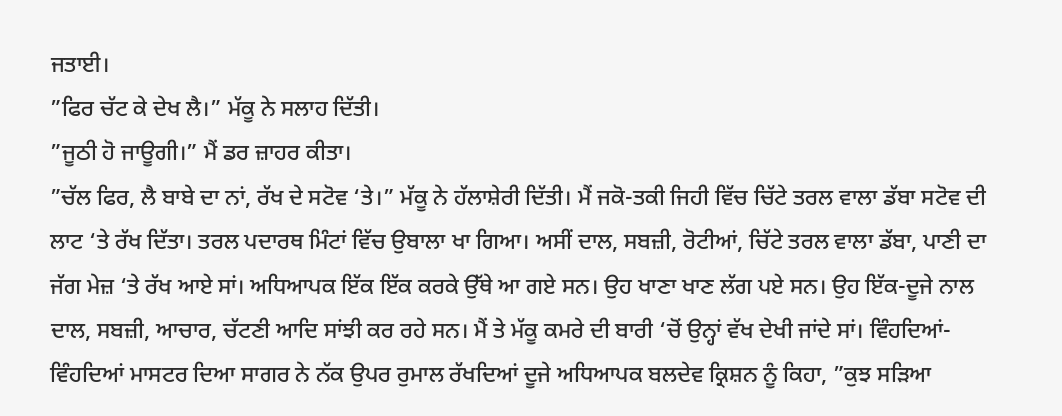ਜਤਾਈ।
”ਫਿਰ ਚੱਟ ਕੇ ਦੇਖ ਲੈ।” ਮੱਕੂ ਨੇ ਸਲਾਹ ਦਿੱਤੀ।
”ਜੂਠੀ ਹੋ ਜਾਊਗੀ।” ਮੈਂ ਡਰ ਜ਼ਾਹਰ ਕੀਤਾ।
”ਚੱਲ ਫਿਰ, ਲੈ ਬਾਬੇ ਦਾ ਨਾਂ, ਰੱਖ ਦੇ ਸਟੋਵ ‘ਤੇ।” ਮੱਕੂ ਨੇ ਹੱਲਾਸ਼ੇਰੀ ਦਿੱਤੀ। ਮੈਂ ਜਕੋ-ਤਕੀ ਜਿਹੀ ਵਿੱਚ ਚਿੱਟੇ ਤਰਲ ਵਾਲਾ ਡੱਬਾ ਸਟੋਵ ਦੀ ਲਾਟ ‘ਤੇ ਰੱਖ ਦਿੱਤਾ। ਤਰਲ ਪਦਾਰਥ ਮਿੰਟਾਂ ਵਿੱਚ ਉਬਾਲਾ ਖਾ ਗਿਆ। ਅਸੀਂ ਦਾਲ, ਸਬਜ਼ੀ, ਰੋਟੀਆਂ, ਚਿੱਟੇ ਤਰਲ ਵਾਲਾ ਡੱਬਾ, ਪਾਣੀ ਦਾ ਜੱਗ ਮੇਜ਼ ‘ਤੇ ਰੱਖ ਆਏ ਸਾਂ। ਅਧਿਆਪਕ ਇੱਕ ਇੱਕ ਕਰਕੇ ਉੱਥੇ ਆ ਗਏ ਸਨ। ਉਹ ਖਾਣਾ ਖਾਣ ਲੱਗ ਪਏ ਸਨ। ਉਹ ਇੱਕ-ਦੂਜੇ ਨਾਲ ਦਾਲ, ਸਬਜ਼ੀ, ਆਚਾਰ, ਚੱਟਣੀ ਆਦਿ ਸਾਂਝੀ ਕਰ ਰਹੇ ਸਨ। ਮੈਂ ਤੇ ਮੱਕੂ ਕਮਰੇ ਦੀ ਬਾਰੀ ‘ਚੋਂ ਉਨ੍ਹਾਂ ਵੱਖ ਦੇਖੀ ਜਾਂਦੇ ਸਾਂ। ਵਿੰਹਦਿਆਂ-ਵਿੰਹਦਿਆਂ ਮਾਸਟਰ ਦਿਆ ਸਾਗਰ ਨੇ ਨੱਕ ਉਪਰ ਰੁਮਾਲ ਰੱਖਦਿਆਂ ਦੂਜੇ ਅਧਿਆਪਕ ਬਲਦੇਵ ਕ੍ਰਿਸ਼ਨ ਨੂੰ ਕਿਹਾ, ”ਕੁਝ ਸੜਿਆ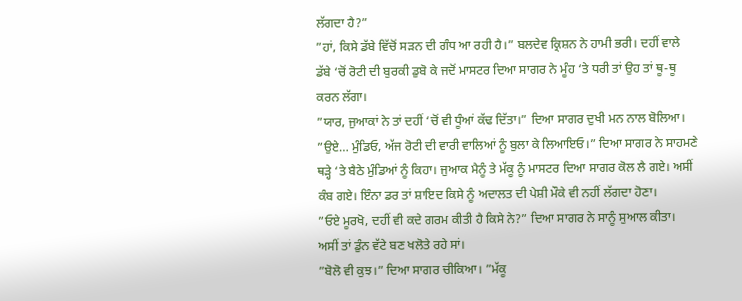ਲੱਗਦਾ ਹੈ?”
”ਹਾਂ, ਕਿਸੇ ਡੱਬੇ ਵਿੱਚੋਂ ਸੜਨ ਦੀ ਗੰਧ ਆ ਰਹੀ ਹੈ।” ਬਲਦੇਵ ਕ੍ਰਿਸ਼ਨ ਨੇ ਹਾਮੀ ਭਰੀ। ਦਹੀਂ ਵਾਲੇ ਡੱਬੇ ‘ਚੋਂ ਰੋਟੀ ਦੀ ਬੁਰਕੀ ਡੁਬੋ ਕੇ ਜਦੋਂ ਮਾਸਟਰ ਦਿਆ ਸਾਗਰ ਨੇ ਮੂੰਹ ‘ਤੇ ਧਰੀ ਤਾਂ ਉਹ ਤਾਂ ਥੂ-ਥੂ ਕਰਨ ਲੱਗਾ।
”ਯਾਰ, ਜੁਆਕਾਂ ਨੇ ਤਾਂ ਦਹੀਂ ‘ਚੋਂ ਵੀ ਧੂੰਆਂ ਕੱਢ ਦਿੱਤਾ।” ਦਿਆ ਸਾਗਰ ਦੁਖੀ ਮਨ ਨਾਲ ਬੋਲਿਆ।
”ਉਏ… ਮੁੰਡਿਓ, ਅੱਜ ਰੋਟੀ ਦੀ ਵਾਰੀ ਵਾਲਿਆਂ ਨੂੰ ਬੁਲਾ ਕੇ ਲਿਆਇਓ।” ਦਿਆ ਸਾਗਰ ਨੇ ਸਾਹਮਣੇ ਥੜ੍ਹੇ ‘ਤੇ ਬੈਠੇ ਮੁੰਡਿਆਂ ਨੂੰ ਕਿਹਾ। ਜੁਆਕ ਮੈਨੂੰ ਤੇ ਮੱਕੂ ਨੂੰ ਮਾਸਟਰ ਦਿਆ ਸਾਗਰ ਕੋਲ ਲੈ ਗਏ। ਅਸੀਂ ਕੰਬ ਗਏ। ਇੰਨਾ ਡਰ ਤਾਂ ਸ਼ਾਇਦ ਕਿਸੇ ਨੂੰ ਅਦਾਲਤ ਦੀ ਪੇਸ਼ੀ ਮੌਕੇ ਵੀ ਨਹੀਂ ਲੱਗਦਾ ਹੋਣਾ।
”ਓਏ ਮੂਰਖੋ, ਦਹੀਂ ਵੀ ਕਦੇ ਗਰਮ ਕੀਤੀ ਹੈ ਕਿਸੇ ਨੇ?” ਦਿਆ ਸਾਗਰ ਨੇ ਸਾਨੂੰ ਸੁਆਲ ਕੀਤਾ।
ਅਸੀਂ ਤਾਂ ਡੁੰਨ ਵੱਟੇ ਬਣ ਖਲੋਤੇ ਰਹੇ ਸਾਂ।
”ਬੋਲੋ ਵੀ ਕੁਝ।” ਦਿਆ ਸਾਗਰ ਚੀਕਿਆ। ”ਮੱਕੂ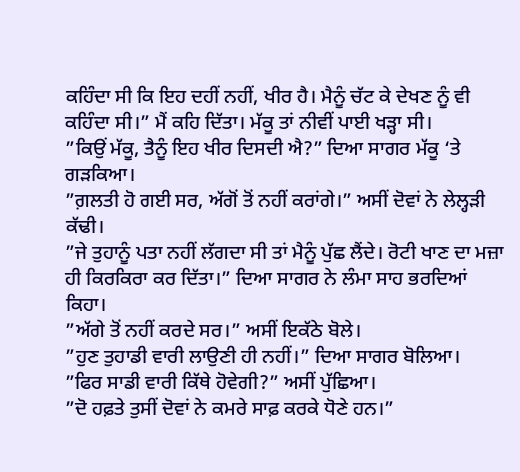ਕਹਿੰਦਾ ਸੀ ਕਿ ਇਹ ਦਹੀਂ ਨਹੀਂ, ਖੀਰ ਹੈ। ਮੈਨੂੰ ਚੱਟ ਕੇ ਦੇਖਣ ਨੂੰ ਵੀ ਕਹਿੰਦਾ ਸੀ।” ਮੈਂ ਕਹਿ ਦਿੱਤਾ। ਮੱਕੂ ਤਾਂ ਨੀਵੀਂ ਪਾਈ ਖੜ੍ਹਾ ਸੀ।
”ਕਿਉਂ ਮੱਕੂ, ਤੈਨੂੰ ਇਹ ਖੀਰ ਦਿਸਦੀ ਐ?” ਦਿਆ ਸਾਗਰ ਮੱਕੂ ‘ਤੇ ਗੜਕਿਆ।
”ਗ਼ਲਤੀ ਹੋ ਗਈ ਸਰ, ਅੱਗੋਂ ਤੋਂ ਨਹੀਂ ਕਰਾਂਗੇ।” ਅਸੀਂ ਦੋਵਾਂ ਨੇ ਲੇਲ੍ਹੜੀ ਕੱਢੀ।
”ਜੇ ਤੁਹਾਨੂੰ ਪਤਾ ਨਹੀਂ ਲੱਗਦਾ ਸੀ ਤਾਂ ਮੈਨੂੰ ਪੁੱਛ ਲੈਂਦੇ। ਰੋਟੀ ਖਾਣ ਦਾ ਮਜ਼ਾ ਹੀ ਕਿਰਕਿਰਾ ਕਰ ਦਿੱਤਾ।” ਦਿਆ ਸਾਗਰ ਨੇ ਲੰਮਾ ਸਾਹ ਭਰਦਿਆਂ ਕਿਹਾ।
”ਅੱਗੇ ਤੋਂ ਨਹੀਂ ਕਰਦੇ ਸਰ।” ਅਸੀਂ ਇਕੱਠੇ ਬੋਲੇ।
”ਹੁਣ ਤੁਹਾਡੀ ਵਾਰੀ ਲਾਉਣੀ ਹੀ ਨਹੀਂ।” ਦਿਆ ਸਾਗਰ ਬੋਲਿਆ।
”ਫਿਰ ਸਾਡੀ ਵਾਰੀ ਕਿੱਥੇ ਹੋਵੇਗੀ?” ਅਸੀਂ ਪੁੱਛਿਆ।
”ਦੋ ਹਫ਼ਤੇ ਤੁਸੀਂ ਦੋਵਾਂ ਨੇ ਕਮਰੇ ਸਾਫ਼ ਕਰਕੇ ਧੋਣੇ ਹਨ।”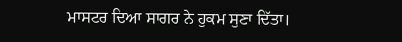ਮਾਸਟਰ ਦਿਆ ਸਾਗਰ ਨੇ ਹੁਕਮ ਸੁਣਾ ਦਿੱਤਾ।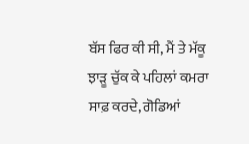ਬੱਸ ਫਿਰ ਕੀ ਸੀ, ਮੈਂ ਤੇ ਮੱਕੂ ਝਾੜੂ ਚੁੱਕ ਕੇ ਪਹਿਲਾਂ ਕਮਰਾ ਸਾਫ਼ ਕਰਦੇ, ਗੋਡਿਆਂ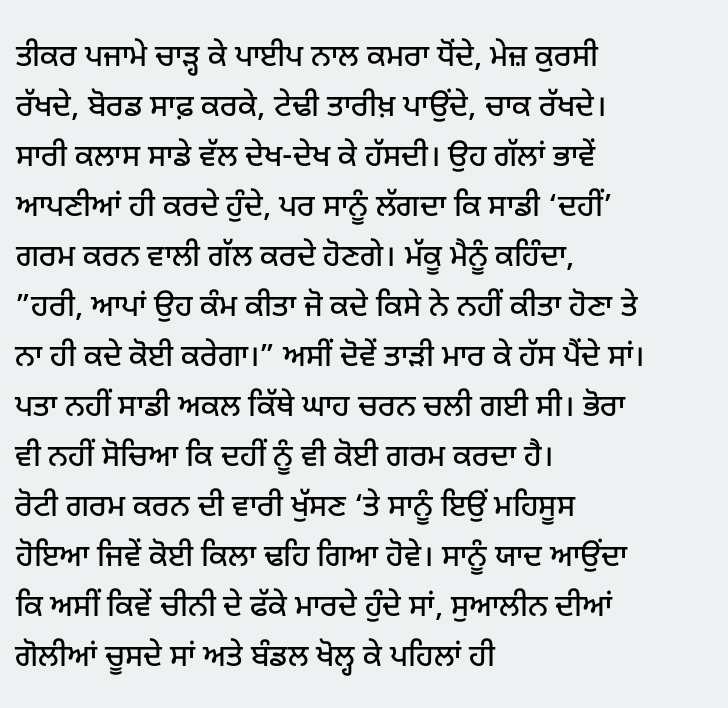ਤੀਕਰ ਪਜਾਮੇ ਚਾੜ੍ਹ ਕੇ ਪਾਈਪ ਨਾਲ ਕਮਰਾ ਧੋਂਦੇ, ਮੇਜ਼ ਕੁਰਸੀ ਰੱਖਦੇ, ਬੋਰਡ ਸਾਫ਼ ਕਰਕੇ, ਟੇਢੀ ਤਾਰੀਖ਼ ਪਾਉਂਦੇ, ਚਾਕ ਰੱਖਦੇ। ਸਾਰੀ ਕਲਾਸ ਸਾਡੇ ਵੱਲ ਦੇਖ-ਦੇਖ ਕੇ ਹੱਸਦੀ। ਉਹ ਗੱਲਾਂ ਭਾਵੇਂ ਆਪਣੀਆਂ ਹੀ ਕਰਦੇ ਹੁੰਦੇ, ਪਰ ਸਾਨੂੰ ਲੱਗਦਾ ਕਿ ਸਾਡੀ ‘ਦਹੀਂ’ ਗਰਮ ਕਰਨ ਵਾਲੀ ਗੱਲ ਕਰਦੇ ਹੋਣਗੇ। ਮੱਕੂ ਮੈਨੂੰ ਕਹਿੰਦਾ, ”ਹਰੀ, ਆਪਾਂ ਉਹ ਕੰਮ ਕੀਤਾ ਜੋ ਕਦੇ ਕਿਸੇ ਨੇ ਨਹੀਂ ਕੀਤਾ ਹੋਣਾ ਤੇ ਨਾ ਹੀ ਕਦੇ ਕੋਈ ਕਰੇਗਾ।” ਅਸੀਂ ਦੋਵੇਂ ਤਾੜੀ ਮਾਰ ਕੇ ਹੱਸ ਪੈਂਦੇ ਸਾਂ। ਪਤਾ ਨਹੀਂ ਸਾਡੀ ਅਕਲ ਕਿੱਥੇ ਘਾਹ ਚਰਨ ਚਲੀ ਗਈ ਸੀ। ਭੋਰਾ ਵੀ ਨਹੀਂ ਸੋਚਿਆ ਕਿ ਦਹੀਂ ਨੂੰ ਵੀ ਕੋਈ ਗਰਮ ਕਰਦਾ ਹੈ।
ਰੋਟੀ ਗਰਮ ਕਰਨ ਦੀ ਵਾਰੀ ਖੁੱਸਣ ‘ਤੇ ਸਾਨੂੰ ਇਉਂ ਮਹਿਸੂਸ ਹੋਇਆ ਜਿਵੇਂ ਕੋਈ ਕਿਲਾ ਢਹਿ ਗਿਆ ਹੋਵੇ। ਸਾਨੂੰ ਯਾਦ ਆਉਂਦਾ ਕਿ ਅਸੀਂ ਕਿਵੇਂ ਚੀਨੀ ਦੇ ਫੱਕੇ ਮਾਰਦੇ ਹੁੰਦੇ ਸਾਂ, ਸੁਆਲੀਨ ਦੀਆਂ ਗੋਲੀਆਂ ਚੂਸਦੇ ਸਾਂ ਅਤੇ ਬੰਡਲ ਖੋਲ੍ਹ ਕੇ ਪਹਿਲਾਂ ਹੀ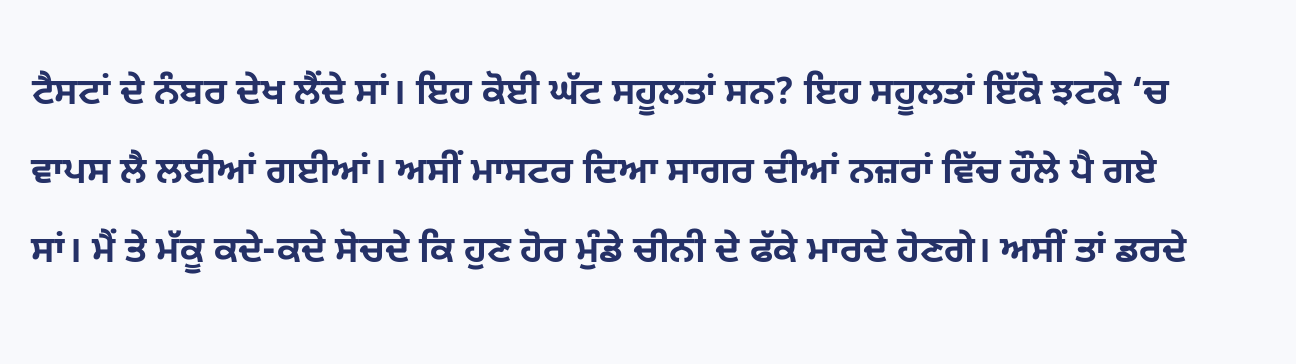ਟੈਸਟਾਂ ਦੇ ਨੰਬਰ ਦੇਖ ਲੈਂਦੇ ਸਾਂ। ਇਹ ਕੋਈ ਘੱਟ ਸਹੂਲਤਾਂ ਸਨ? ਇਹ ਸਹੂਲਤਾਂ ਇੱਕੋ ਝਟਕੇ ‘ਚ ਵਾਪਸ ਲੈ ਲਈਆਂ ਗਈਆਂ। ਅਸੀਂ ਮਾਸਟਰ ਦਿਆ ਸਾਗਰ ਦੀਆਂ ਨਜ਼ਰਾਂ ਵਿੱਚ ਹੌਲੇ ਪੈ ਗਏ ਸਾਂ। ਮੈਂ ਤੇ ਮੱਕੂ ਕਦੇ-ਕਦੇ ਸੋਚਦੇ ਕਿ ਹੁਣ ਹੋਰ ਮੁੰਡੇ ਚੀਨੀ ਦੇ ਫੱਕੇ ਮਾਰਦੇ ਹੋਣਗੇ। ਅਸੀਂ ਤਾਂ ਡਰਦੇ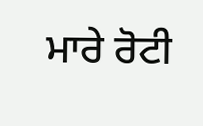ਮਾਰੇ ਰੋਟੀ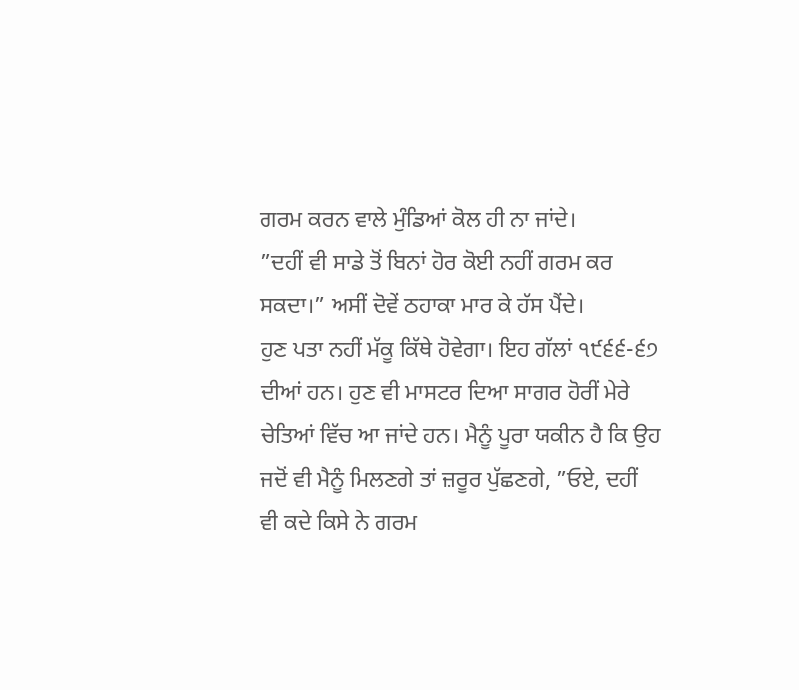ਗਰਮ ਕਰਨ ਵਾਲੇ ਮੁੰਡਿਆਂ ਕੋਲ ਹੀ ਨਾ ਜਾਂਦੇ।
”ਦਹੀਂ ਵੀ ਸਾਡੇ ਤੋਂ ਬਿਨਾਂ ਹੋਰ ਕੋਈ ਨਹੀਂ ਗਰਮ ਕਰ ਸਕਦਾ।” ਅਸੀਂ ਦੋਵੇਂ ਠਹਾਕਾ ਮਾਰ ਕੇ ਹੱਸ ਪੈਂਦੇ।
ਹੁਣ ਪਤਾ ਨਹੀਂ ਮੱਕੂ ਕਿੱਥੇ ਹੋਵੇਗਾ। ਇਹ ਗੱਲਾਂ ੧੯੬੬-੬੭ ਦੀਆਂ ਹਨ। ਹੁਣ ਵੀ ਮਾਸਟਰ ਦਿਆ ਸਾਗਰ ਹੋਰੀਂ ਮੇਰੇ ਚੇਤਿਆਂ ਵਿੱਚ ਆ ਜਾਂਦੇ ਹਨ। ਮੈਨੂੰ ਪੂਰਾ ਯਕੀਨ ਹੈ ਕਿ ਉਹ ਜਦੋਂ ਵੀ ਮੈਨੂੰ ਮਿਲਣਗੇ ਤਾਂ ਜ਼ਰੂਰ ਪੁੱਛਣਗੇ, ”ਓਏ, ਦਹੀਂ ਵੀ ਕਦੇ ਕਿਸੇ ਨੇ ਗਰਮ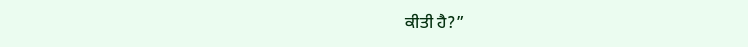ਕੀਤੀ ਹੈ?”